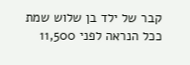קבר של ילד בן שלוש שמת ככל הנראה לפני 11,500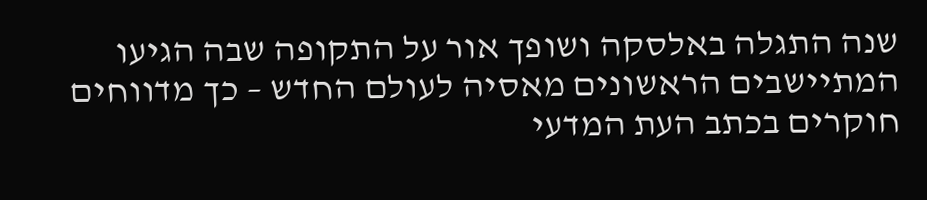שנה התגלה באלסקה ושופך אור על התקופה שבה הגיעו המתיישבים הראשונים מאסיה לעולם החדש – כך מדווחים חוקרים בכתב העת המדעי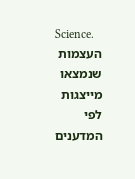Science.
העצמות שנמצאו מייצגות לפי המדענים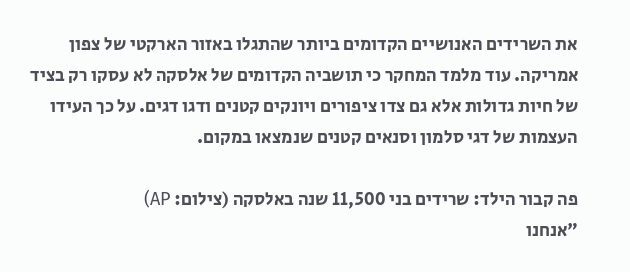את השרידים האנושיים הקדומים ביותר שהתגלו באזור הארקטי של צפון אמריקה. עוד מלמד המחקר כי תושביה הקדומים של אלסקה לא עסקו רק בציד של חיות גדולות אלא גם צדו ציפורים ויונקים קטנים ודגו דגים. על כך העידו העצמות של דגי סלמון וסנאים קטנים שנמצאו במקום.

פה קבור הילד: שרידים בני 11,500 שנה באלסקה (צילום: AP)
"אנחנו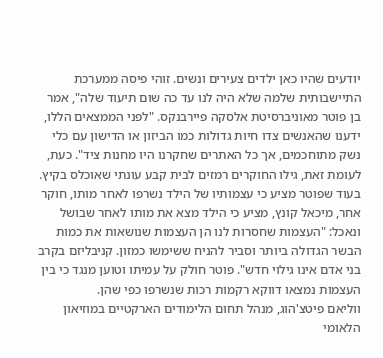יודעים שהיו כאן ילדים צעירים ונשים. זוהי פיסה ממערכת התיישבותית שלמה שלא היה לנו עד כה שום תיעוד שלה", אמר בן פוטר מאוניברסיטת אלסקה פיירבנקס. "לפני הממצאים הללו, ידענו שהאנשים צדו חיות גדולות כמו הביזון או הדישון עם כלי נשק מתוחכמים, אך כל האתרים שחקרנו היו מחנות ציד". כעת, לעומת זאת, גילו החוקרים רמזים לבית קבע עונתי שאוכלס בקיץ.
בעוד שפוטר מציע כי עצמותיו של הילד נשרפו לאחר מותו, חוקר אחר, מיכאל קונץ, מציע כי הילד מצא את מותו לאחר שבושל ונאכל: "העצמות שחסרות לנו הן העצמות שנושאות את כמות הבשר הגדולה ביותר וסביר להניח ששימשו כמזון. קניבליזם בקרב בני אדם אינו גילוי חדש". פוטר חולק על עמיתו וטוען מנגד כי בין העצמות נמצאו דווקא רקמות רכות שנשרפו כפי שהן.
ווליאם פיטצ'הוג, מנהל תחום הלימודים הארקטיים במוזיאון הלאומי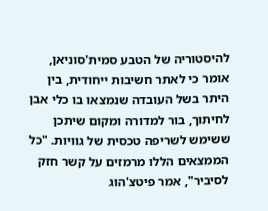להיסטוריה של הטבע סמית'סוניאן, אומר כי לאתר חשיבות ייחודית, בין היתר בשל העובדה שנמצאו בו כלי אבן לחיתוך, בור למדורה ומקום שיתכן ששימש לשריפה טכסית של גוויות. "כל הממצאים הללו מרמזים על קשר חזק לסיביר", אמר פיטצ'הוג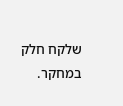שלקח חלק במחקר.